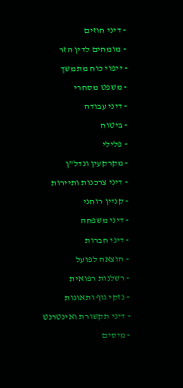- דיני חוזים
- מומחים לדין הזר
- ייפוי כוח מתמשך
- משפט מסחרי
- דיני עבודה
- ביטוח
- פלילי
- מקרקעין ונדל"ן
- דיני צרכנות ותיירות
- קניין רוחני
- דיני משפחה
- דיני חברות
- הוצאה לפועל
- רשלנות רפואית
- נזקי גוף ותאונות
- דיני תקשורת ואינטרנט
- מיסים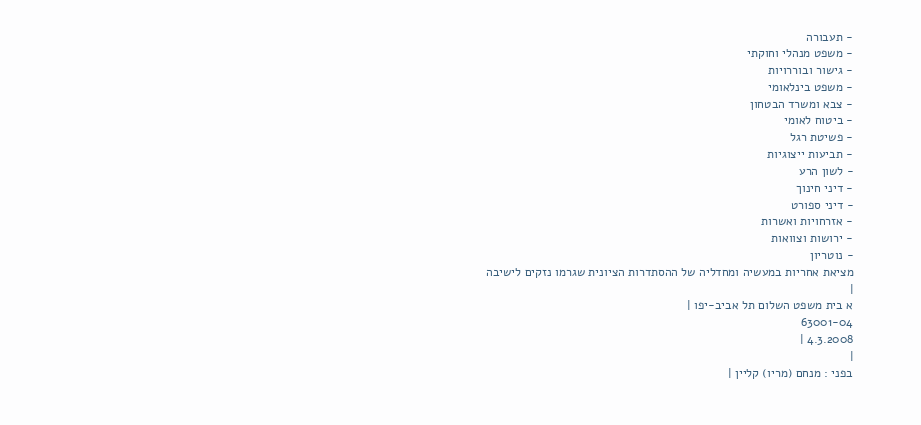- תעבורה
- משפט מנהלי וחוקתי
- גישור ובוררויות
- משפט בינלאומי
- צבא ומשרד הבטחון
- ביטוח לאומי
- פשיטת רגל
- תביעות ייצוגיות
- לשון הרע
- דיני חינוך
- דיני ספורט
- אזרחויות ואשרות
- ירושות וצוואות
- נוטריון
מציאת אחריות במעשיה ומחדליה של ההסתדרות הציונית שגרמו נזקים לישיבה
|
א בית משפט השלום תל אביב-יפו |
63001-04
4.3.2008 |
|
בפני : מנחם (מריו) קליין |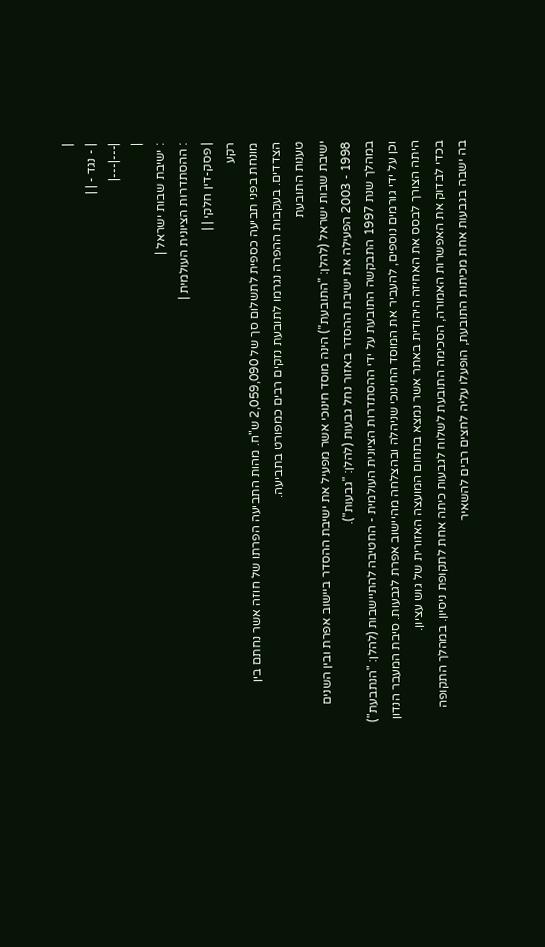|
| - נגד - | |
|---|---|
|
: ישיבת שבות ישראל |
: ההסתדרות הציונית העולמית |
| פסק-דין חלקי | |
רקע
מונחת בפני תביעה כספית לתשלום סך של 2,059,090 ש"ח. מהות התביעה הפרתו של חוזה אשר נחתם בין הצדדים. בעקבות ההפרה נגרמו לתובעת נזקים רבים כמפורט בתביעה.
טענות התובעת
ישיבת שבות ישראל (להלן: "התובעת") הינה מוסד חינוכי אשר מפעיל את ישיבת ההסדר ביישוב אפרת ובין השנים 1998 - 2003 הפעילה את ישיבת ההסדר באזור נחל גבעות (להלן: "גבעות").
במהלך שנת 1997 התבקשה התובעת על ידי ההסתדרות הציונית העולמית - החטיבה להתיישבות (להלן: "הנתבעת") וכן על ידי גורמים נוספים, להעביר את המוסד החינוכי שניהלה ובהצלחה מהיישוב אפרת לגבעות. סיבת המעבר הנדון היתה הצורך לבסס את האחיזה היהודית באתר אשר נמצא בתחום המועצה האזורית של גוש עציון.
בכדי לבדוק את האפשרות האמורה, הסכימה התובעת לשלוח לגבעות כיתה אחת לתקופת ניסיון. במהלך התקופה בה ישבה בגבעות אחת מכיתות התובעת, הופעלו עליה לחצים רבים להשאיר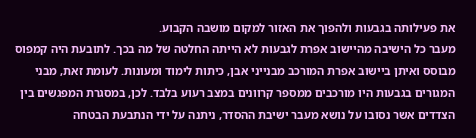את פעילותה בגבעות ולהפוך את האזור למקום מושבה הקבוע.
מעבר כל הישיבה מהיישוב אפרת לגבעות לא הייתה החלטה של מה בכך. לתובעת היה קמפוס מבוסס ואיתן ביישוב אפרת המורכב מבנייני אבן, כיתות לימוד ומעונות. לעומת זאת, מבני המגורים בגבעות היו מורכבים ממספר קרוונים במצב רעוע בלבד. לכן, במסגרת המפגשים בין הצדדים אשר נסובו על נושא מעבר ישיבת ההסדר, ניתנה על ידי הנתבעת הבטחה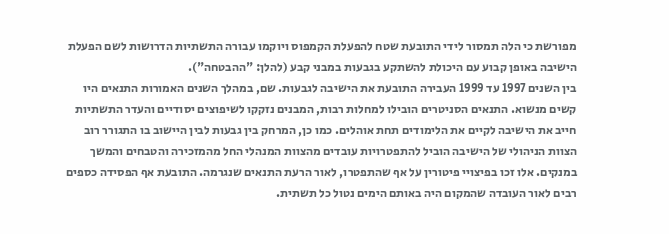מפורשת כי הלה תמסור לידי התובעת שטח להפעלת הקמפוס ויוקמו עבורה התשתיות הדרושות לשם הפעלת הישיבה באופן קבוע עם היכולת להשתקע בגבעות במבני קבע (להלן: "ההבטחה").
בין השנים 1997 עד 1999 העבירה התובעת את הישיבה לגבעות. שם, במהלך השנים האמורות התנאים היו קשים מנשוא. התנאים הסניטרים הובילו למחלות רבות, המבנים נזקקו לשיפוצים יסודיים והעדר התשתיות חייב את הישיבה לקיים את הלימודים תחת אוהלים. כמו כן, המרחק בין גבעות לבין היישוב בו התגורר רוב הצוות הניהולי של הישיבה הוביל להתפטרויות עובדים מהצוות המנהלי החל מהמזכירה והטבחים והמשך במנקים. אלו זכו בפיצויי פיטורין על אף שהתפטרו, לאור הרעת התנאים שנגרמה. התובעת אף הפסידה כספים רבים לאור העובדה שהמקום היה באותם הימים נטול כל תשתית.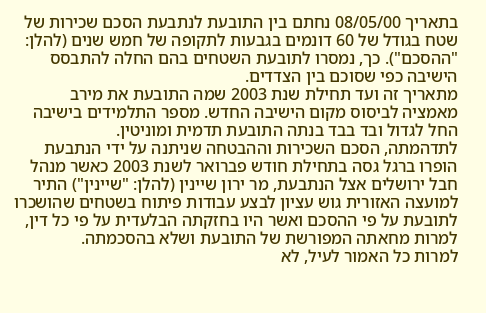בתאריך 08/05/00 נחתם בין התובעת לנתבעת הסכם שכירות של שטח בגודל של 60 דונמים בגבעות לתקופה של חמש שנים (להלן: "ההסכם"). כך, נמסרו לתובעת השטחים בהם החלה להתבסס הישיבה כפי שסוכם בין הצדדים.
מתאריך זה ועד תחילת שנת 2003 שמה התובעת את מירב מאמציה לביסוס מקום הישיבה החדש. מספר התלמידים בישיבה החל לגדול ובד בבד בנתה התובעת תדמית ומוניטין.
לתדהמתה, הסכם השכירות וההבטחה שניתנה על ידי הנתבעת הופרו ברגל גסה בתחילת חודש פברואר לשנת 2003 כאשר מנהל חבל ירושלים אצל הנתבעת, מר ירון שיינין (להלן: "שיינין") התיר למועצה האזורית גוש עציון לבצע עבודות פיתוח בשטחים שהושכרו לתובעת על פי ההסכם ואשר היו בחזקתה הבלעדית על פי כל דין, למרות מחאתה המפורשת של התובעת ושלא בהסכמתה.
למרות כל האמור לעיל, לא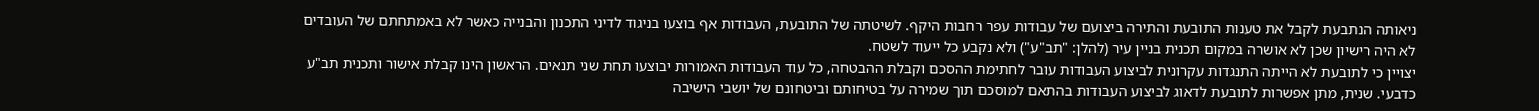ניאותה הנתבעת לקבל את טענות התובעת והתירה ביצועם של עבודות עפר רחבות היקף. לשיטתה של התובעת, העבודות אף בוצעו בניגוד לדיני התכנון והבנייה כאשר לא באמתחתם של העובדים לא היה רישיון שכן לא אושרה במקום תכנית בניין עיר (להלן: "תב"ע") ולא נקבע כל ייעוד לשטח.
יצויין כי לתובעת לא הייתה התנגדות עקרונית לביצוע העבודות עובר לחתימת ההסכם וקבלת ההבטחה, כל עוד העבודות האמורות יבוצעו תחת שני תנאים. הראשון הינו קבלת אישור ותכנית תב"ע כדבעי. שנית, מתן אפשרות לתובעת לדאוג לביצוע העבודות בהתאם למוסכם תוך שמירה על בטיחותם וביטחונם של יושבי הישיבה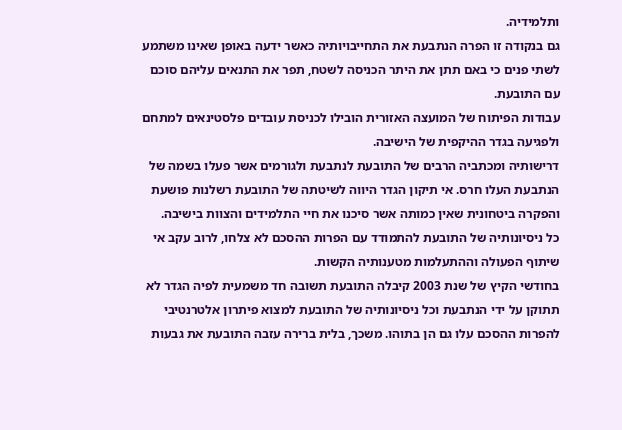ותלמידיה.
גם בנקודה זו הפרה הנתבעת את התחייבויותיה כאשר ידעה באופן שאינו משתמע לשתי פנים כי באם תתן את היתר הכניסה לשטח, תפר את התנאים עליהם סוכם עם התובעת.
עבודות הפיתוח של המועצה האזורית הובילו לכניסת עובדים פלסטינאים למתחם ולפגיעה בגדר ההיקפית של הישיבה.
דרישותיה ומכתביה הרבים של התובעת לנתבעת ולגורמים אשר פעלו בשמה של הנתבעת העלו חרס. אי תיקון הגדר היווה לשיטתה של התובעת רשלנות פושעת והפקרה ביטחונית שאין כמותה אשר סיכנו את חיי התלמידים והצוות בישיבה.
כל ניסיונותיה של התובעת להתמודד עם הפרות ההסכם לא צלחו, לרוב עקב אי שיתוף הפעולה וההתעלמות מטענותיה הקשות.
בחודשי הקיץ של שנת 2003 קיבלה התובעת תשובה חד משמעית לפיה הגדר לא תתוקן על ידי הנתבעת וכל ניסיונותיה של התובעת למצוא פיתרון אלטרנטיבי להפרות ההסכם עלו גם הן בתוהו. משכך, בלית ברירה עזבה התובעת את גבעות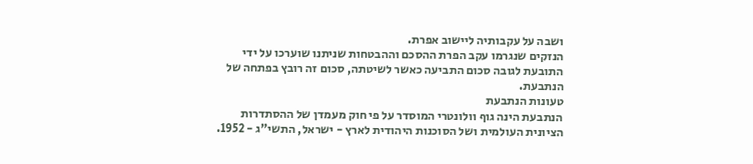ושבה על עקבותיה ליישוב אפרת.
הנזקים שנגרמו עקב הפרת ההסכם וההבטחות שניתנו שוערכו על ידי התובעת לגובה סכום התביעה כאשר לשיטתה, סכום זה רובץ בפתחה של הנתבעת.
טעונות הנתבעת
הנתבעת הינה גוף וולונטרי המוסדר על פי חוק מעמדן של ההסתדרות הציונית העולמית ושל הסוכנות היהודית לארץ - ישראל, התשי"ג - 1952.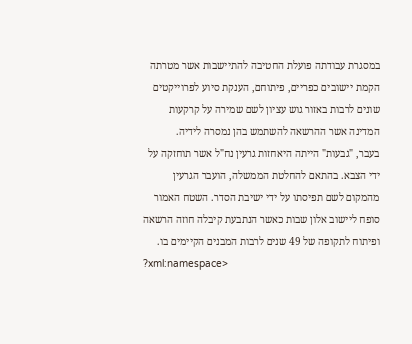במסגרת עבודתה פועלת החטיבה להתיישבות אשר מטרתה הקמת יישובים כפריים, פיתוחם, הענקת סיוע לפרוייקטים שונים לרבות באזור גוש עציון לשם שמירה על קרקעות המדינה אשר ההרשאה להשתמש בהן נמסרה לידיה.
בעבר, "גבעות" הייתה היאחזות גרעין נח"ל אשר תוחזקה על ידי הצבא. בהתאם להחלטת הממשלה, הועבר הגרעין מהמקום לשם תפיסתו על ידי ישיבת הסדר. השטח האמור סופח ליישוב אלון שבות כאשר הנתבעת קיבלה חוזה הרשאה ופיתוח לתקופה של 49 שנים לרבות המבנים הקיימים בו.
?xml:namespace>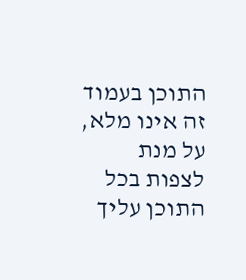התוכן בעמוד זה אינו מלא, על מנת לצפות בכל התוכן עליך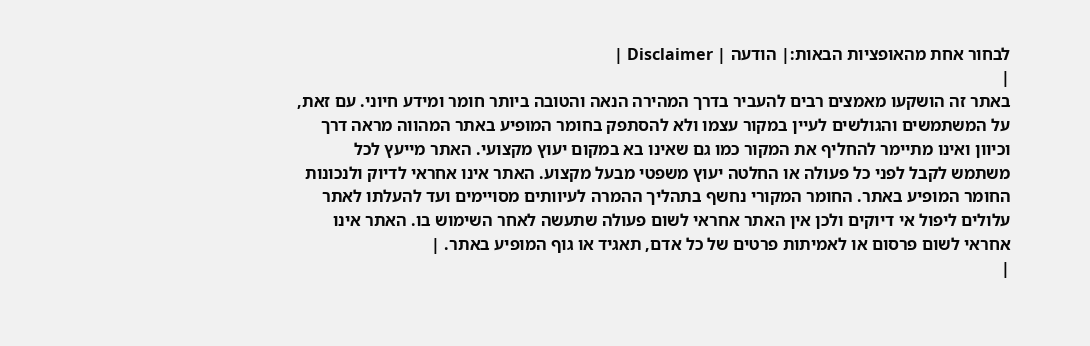לבחור אחת מהאופציות הבאות:| הודעה | Disclaimer |
|
באתר זה הושקעו מאמצים רבים להעביר בדרך המהירה הנאה והטובה ביותר חומר ומידע חיוני. עם זאת, על המשתמשים והגולשים לעיין במקור עצמו ולא להסתפק בחומר המופיע באתר המהווה מראה דרך וכיוון ואינו מתיימר להחליף את המקור כמו גם שאינו בא במקום יעוץ מקצועי. האתר מייעץ לכל משתמש לקבל לפני כל פעולה או החלטה יעוץ משפטי מבעל מקצוע. האתר אינו אחראי לדיוק ולנכונות החומר המופיע באתר. החומר המקורי נחשף בתהליך ההמרה לעיוותים מסויימים ועד להעלתו לאתר עלולים ליפול אי דיוקים ולכן אין האתר אחראי לשום פעולה שתעשה לאחר השימוש בו. האתר אינו אחראי לשום פרסום או לאמיתות פרטים של כל אדם, תאגיד או גוף המופיע באתר. |
|